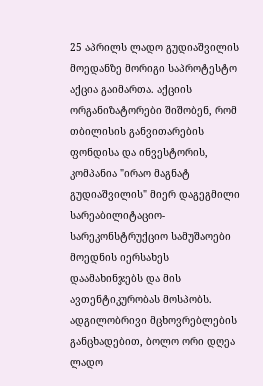25 აპრილს ლადო გუდიაშვილის მოედანზე მორიგი საპროტესტო აქცია გაიმართა. აქციის ორგანიზატორები შიშობენ, რომ თბილისის განვითარების ფონდისა და ინვესტორის, კომპანია "ირაო მაგნატ გუდიაშვილის" მიერ დაგეგმილი სარეაბილიტაციო-სარეკონსტრუქციო სამუშაოები მოედნის იერსახეს დაამახინჯებს და მის ავთენტიკურობას მოსპობს. ადგილობრივი მცხოვრებლების განცხადებით, ბოლო ორი დღეა ლადო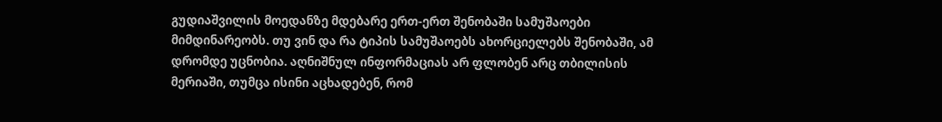გუდიაშვილის მოედანზე მდებარე ერთ-ერთ შენობაში სამუშაოები მიმდინარეობს. თუ ვინ და რა ტიპის სამუშაოებს ახორციელებს შენობაში, ამ დრომდე უცნობია. აღნიშნულ ინფორმაციას არ ფლობენ არც თბილისის მერიაში, თუმცა ისინი აცხადებენ, რომ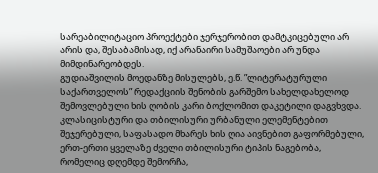სარეაბილიტაციო პროექტები ჯერჯერობით დამტკიცებული არ არის და, შესაბამისად, იქ არანაირი სამუშაოები არ უნდა მიმდინარეობდეს.
გუდიაშვილის მოედანზე მისულებს, ე.წ. ”ლიტერატურული საქართველოს” რედაქციის შენობის გარშემო სახელდახელოდ შემოვლებული ხის ღობის კარი ბოქლომით დაკეტილი დაგვხვდა. კლასიცისტური და თბილისური ურბანული ელემენტებით შეჯერებული, საფასადო მხარეს ხის ღია აივნებით გაფორმებული, ერთ-ერთი ყველაზე ძველი თბილისური ტიპის ნაგებობა, რომელიც დღემდე შემორჩა,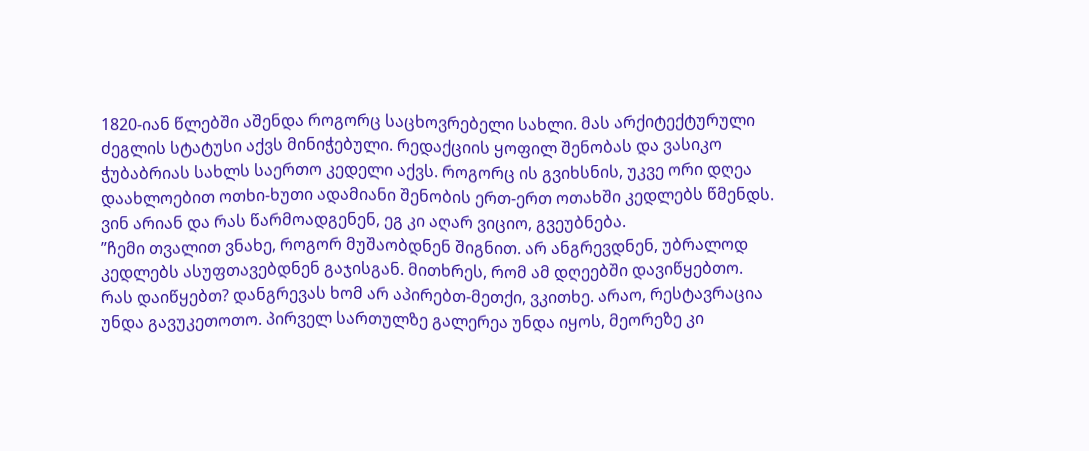1820-იან წლებში აშენდა როგორც საცხოვრებელი სახლი. მას არქიტექტურული ძეგლის სტატუსი აქვს მინიჭებული. რედაქციის ყოფილ შენობას და ვასიკო ჭუბაბრიას სახლს საერთო კედელი აქვს. როგორც ის გვიხსნის, უკვე ორი დღეა დაახლოებით ოთხი-ხუთი ადამიანი შენობის ერთ-ერთ ოთახში კედლებს წმენდს. ვინ არიან და რას წარმოადგენენ, ეგ კი აღარ ვიციო, გვეუბნება.
”ჩემი თვალით ვნახე, როგორ მუშაობდნენ შიგნით. არ ანგრევდნენ, უბრალოდ კედლებს ასუფთავებდნენ გაჯისგან. მითხრეს, რომ ამ დღეებში დავიწყებთო. რას დაიწყებთ? დანგრევას ხომ არ აპირებთ-მეთქი, ვკითხე. არაო, რესტავრაცია უნდა გავუკეთოთო. პირველ სართულზე გალერეა უნდა იყოს, მეორეზე კი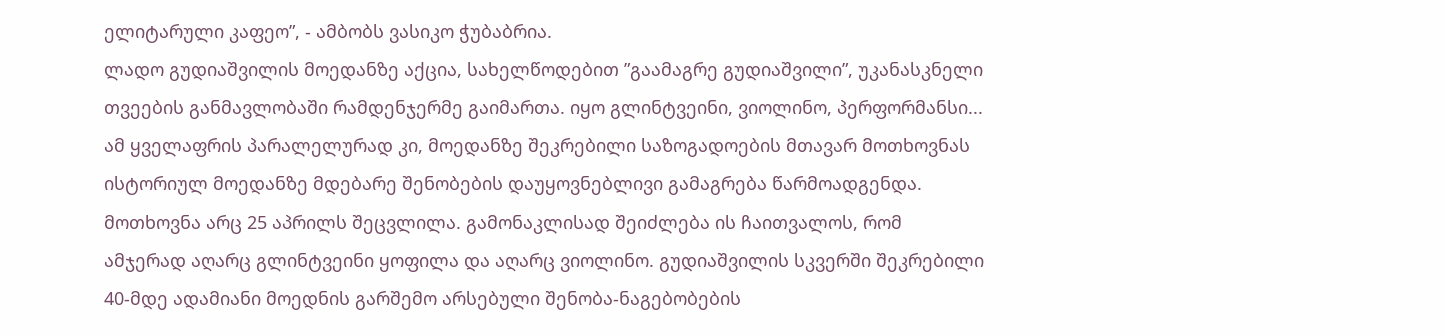ელიტარული კაფეო”, - ამბობს ვასიკო ჭუბაბრია.
ლადო გუდიაშვილის მოედანზე აქცია, სახელწოდებით ”გაამაგრე გუდიაშვილი”, უკანასკნელი თვეების განმავლობაში რამდენჯერმე გაიმართა. იყო გლინტვეინი, ვიოლინო, პერფორმანსი... ამ ყველაფრის პარალელურად კი, მოედანზე შეკრებილი საზოგადოების მთავარ მოთხოვნას ისტორიულ მოედანზე მდებარე შენობების დაუყოვნებლივი გამაგრება წარმოადგენდა. მოთხოვნა არც 25 აპრილს შეცვლილა. გამონაკლისად შეიძლება ის ჩაითვალოს, რომ ამჯერად აღარც გლინტვეინი ყოფილა და აღარც ვიოლინო. გუდიაშვილის სკვერში შეკრებილი 40-მდე ადამიანი მოედნის გარშემო არსებული შენობა-ნაგებობების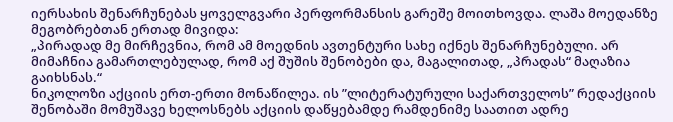იერსახის შენარჩუნებას ყოველგვარი პერფორმანსის გარეშე მოითხოვდა. ლაშა მოედანზე მეგობრებთან ერთად მივიდა:
„პირადად მე მირჩევნია, რომ ამ მოედნის ავთენტური სახე იქნეს შენარჩუნებული. არ მიმაჩნია გამართლებულად, რომ აქ შუშის შენობები და, მაგალითად, „პრადას“ მაღაზია გაიხსნას.“
ნიკოლოზი აქციის ერთ-ერთი მონაწილეა. ის ”ლიტერატურული საქართველოს” რედაქციის შენობაში მომუშავე ხელოსნებს აქციის დაწყებამდე რამდენიმე საათით ადრე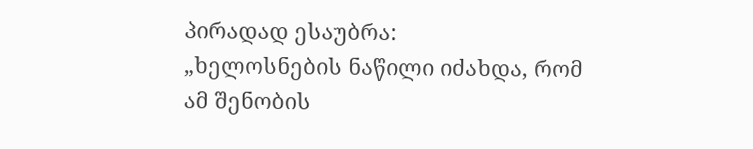პირადად ესაუბრა:
„ხელოსნების ნაწილი იძახდა, რომ ამ შენობის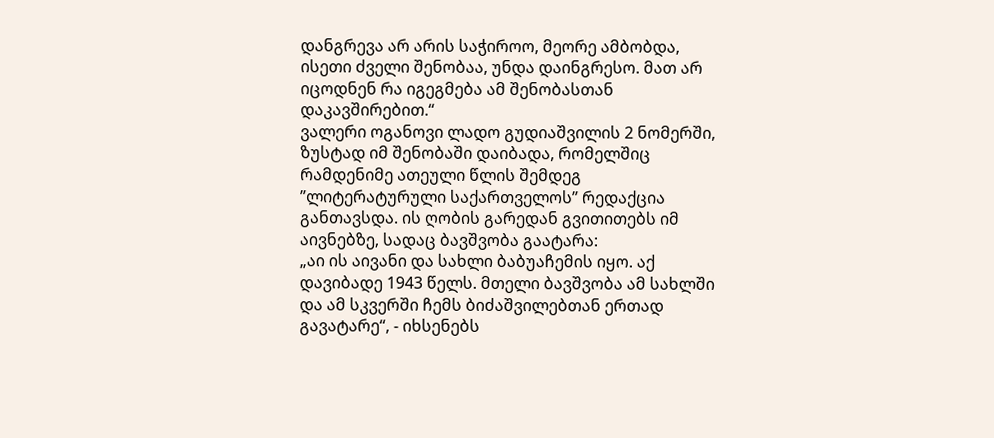დანგრევა არ არის საჭიროო, მეორე ამბობდა, ისეთი ძველი შენობაა, უნდა დაინგრესო. მათ არ იცოდნენ რა იგეგმება ამ შენობასთან დაკავშირებით.“
ვალერი ოგანოვი ლადო გუდიაშვილის 2 ნომერში, ზუსტად იმ შენობაში დაიბადა, რომელშიც რამდენიმე ათეული წლის შემდეგ ”ლიტერატურული საქართველოს” რედაქცია განთავსდა. ის ღობის გარედან გვითითებს იმ აივნებზე, სადაც ბავშვობა გაატარა:
„აი ის აივანი და სახლი ბაბუაჩემის იყო. აქ დავიბადე 1943 წელს. მთელი ბავშვობა ამ სახლში და ამ სკვერში ჩემს ბიძაშვილებთან ერთად გავატარე“, - იხსენებს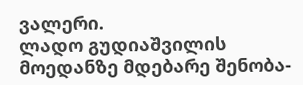ვალერი.
ლადო გუდიაშვილის მოედანზე მდებარე შენობა-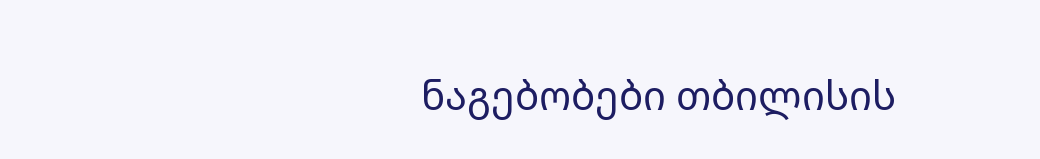ნაგებობები თბილისის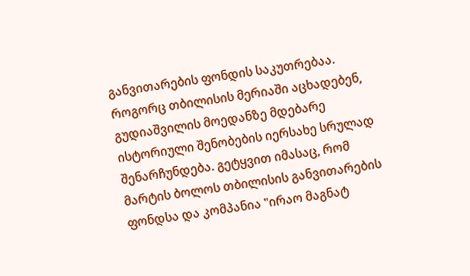განვითარების ფონდის საკუთრებაა. როგორც თბილისის მერიაში აცხადებენ, გუდიაშვილის მოედანზე მდებარე ისტორიული შენობების იერსახე სრულად შენარჩუნდება. გეტყვით იმასაც, რომ მარტის ბოლოს თბილისის განვითარების ფონდსა და კომპანია "ირაო მაგნატ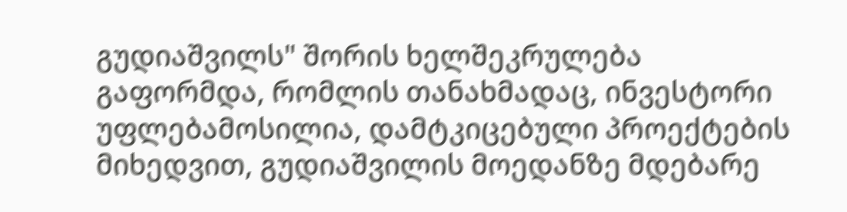გუდიაშვილს" შორის ხელშეკრულება გაფორმდა, რომლის თანახმადაც, ინვესტორი უფლებამოსილია, დამტკიცებული პროექტების მიხედვით, გუდიაშვილის მოედანზე მდებარე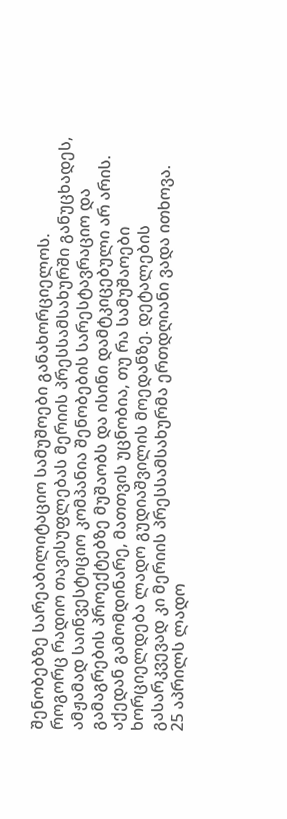შენობებზე სარეაბილიტაციო სამუშოები განახორციელოს.
როგორც რადიო თავისუფლებას მერიის პრესსამსახურში განუცხადეს, ამჟამად საინვესტიციო კომპანია შენობების სარესტავრაციო და გამაგრების პროექტებზე მუშაობს და ისინი დამტკიცებული არ არის. აქედან გამომდინარე, მათთვის უცნობია, თუ რა სამუშაოები ხორციელდება ლადო გუდიაშვილის მოედანზე. დეტალების გასარკვევად კი მერიის პრესსამსახურმა ერთდღიანი ვადა ითხოვა.
25 აპრილს ლადო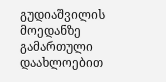გუდიაშვილის მოედანზე გამართული დაახლოებით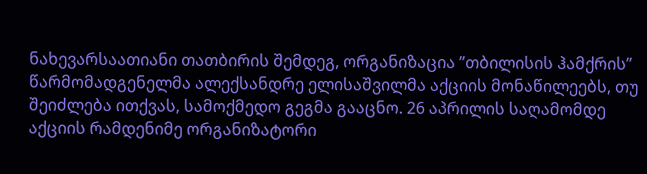ნახევარსაათიანი თათბირის შემდეგ, ორგანიზაცია ”თბილისის ჰამქრის” წარმომადგენელმა ალექსანდრე ელისაშვილმა აქციის მონაწილეებს, თუ შეიძლება ითქვას, სამოქმედო გეგმა გააცნო. 26 აპრილის საღამომდე აქციის რამდენიმე ორგანიზატორი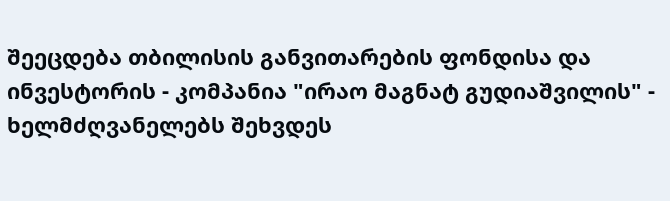შეეცდება თბილისის განვითარების ფონდისა და ინვესტორის - კომპანია "ირაო მაგნატ გუდიაშვილის" - ხელმძღვანელებს შეხვდეს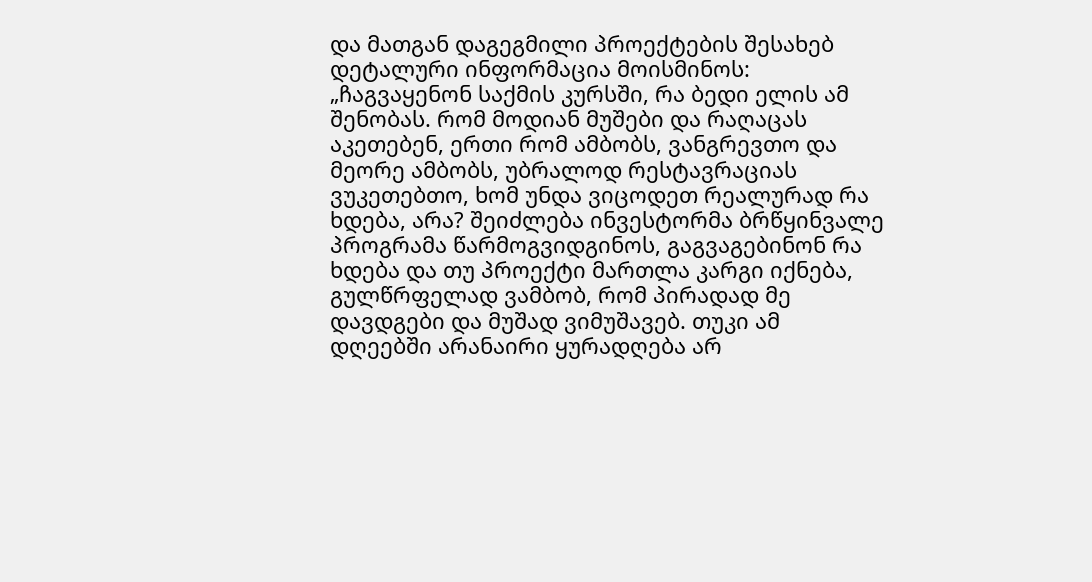და მათგან დაგეგმილი პროექტების შესახებ დეტალური ინფორმაცია მოისმინოს:
„ჩაგვაყენონ საქმის კურსში, რა ბედი ელის ამ შენობას. რომ მოდიან მუშები და რაღაცას აკეთებენ, ერთი რომ ამბობს, ვანგრევთო და მეორე ამბობს, უბრალოდ რესტავრაციას ვუკეთებთო, ხომ უნდა ვიცოდეთ რეალურად რა ხდება, არა? შეიძლება ინვესტორმა ბრწყინვალე პროგრამა წარმოგვიდგინოს, გაგვაგებინონ რა ხდება და თუ პროექტი მართლა კარგი იქნება, გულწრფელად ვამბობ, რომ პირადად მე დავდგები და მუშად ვიმუშავებ. თუკი ამ დღეებში არანაირი ყურადღება არ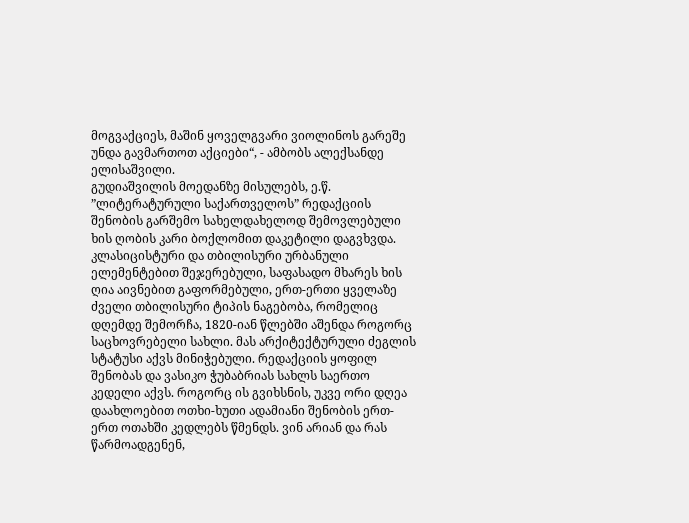მოგვაქციეს, მაშინ ყოველგვარი ვიოლინოს გარეშე უნდა გავმართოთ აქციები“, - ამბობს ალექსანდე ელისაშვილი.
გუდიაშვილის მოედანზე მისულებს, ე.წ. ”ლიტერატურული საქართველოს” რედაქციის შენობის გარშემო სახელდახელოდ შემოვლებული ხის ღობის კარი ბოქლომით დაკეტილი დაგვხვდა. კლასიცისტური და თბილისური ურბანული ელემენტებით შეჯერებული, საფასადო მხარეს ხის ღია აივნებით გაფორმებული, ერთ-ერთი ყველაზე ძველი თბილისური ტიპის ნაგებობა, რომელიც დღემდე შემორჩა, 1820-იან წლებში აშენდა როგორც საცხოვრებელი სახლი. მას არქიტექტურული ძეგლის სტატუსი აქვს მინიჭებული. რედაქციის ყოფილ შენობას და ვასიკო ჭუბაბრიას სახლს საერთო კედელი აქვს. როგორც ის გვიხსნის, უკვე ორი დღეა დაახლოებით ოთხი-ხუთი ადამიანი შენობის ერთ-ერთ ოთახში კედლებს წმენდს. ვინ არიან და რას წარმოადგენენ,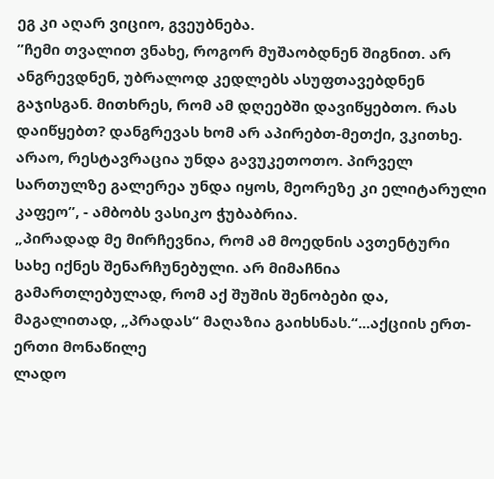ეგ კი აღარ ვიციო, გვეუბნება.
”ჩემი თვალით ვნახე, როგორ მუშაობდნენ შიგნით. არ ანგრევდნენ, უბრალოდ კედლებს ასუფთავებდნენ გაჯისგან. მითხრეს, რომ ამ დღეებში დავიწყებთო. რას დაიწყებთ? დანგრევას ხომ არ აპირებთ-მეთქი, ვკითხე. არაო, რესტავრაცია უნდა გავუკეთოთო. პირველ სართულზე გალერეა უნდა იყოს, მეორეზე კი ელიტარული კაფეო”, - ამბობს ვასიკო ჭუბაბრია.
„პირადად მე მირჩევნია, რომ ამ მოედნის ავთენტური სახე იქნეს შენარჩუნებული. არ მიმაჩნია გამართლებულად, რომ აქ შუშის შენობები და, მაგალითად, „პრადას“ მაღაზია გაიხსნას.“...აქციის ერთ-ერთი მონაწილე
ლადო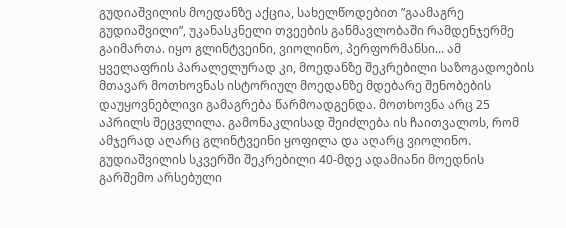გუდიაშვილის მოედანზე აქცია, სახელწოდებით ”გაამაგრე გუდიაშვილი”, უკანასკნელი თვეების განმავლობაში რამდენჯერმე გაიმართა. იყო გლინტვეინი, ვიოლინო, პერფორმანსი... ამ ყველაფრის პარალელურად კი, მოედანზე შეკრებილი საზოგადოების მთავარ მოთხოვნას ისტორიულ მოედანზე მდებარე შენობების დაუყოვნებლივი გამაგრება წარმოადგენდა. მოთხოვნა არც 25 აპრილს შეცვლილა. გამონაკლისად შეიძლება ის ჩაითვალოს, რომ ამჯერად აღარც გლინტვეინი ყოფილა და აღარც ვიოლინო. გუდიაშვილის სკვერში შეკრებილი 40-მდე ადამიანი მოედნის გარშემო არსებული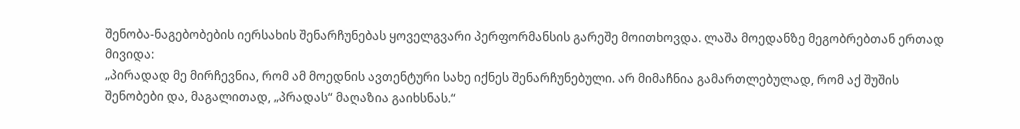შენობა-ნაგებობების იერსახის შენარჩუნებას ყოველგვარი პერფორმანსის გარეშე მოითხოვდა. ლაშა მოედანზე მეგობრებთან ერთად მივიდა:
„პირადად მე მირჩევნია, რომ ამ მოედნის ავთენტური სახე იქნეს შენარჩუნებული. არ მიმაჩნია გამართლებულად, რომ აქ შუშის შენობები და, მაგალითად, „პრადას“ მაღაზია გაიხსნას.“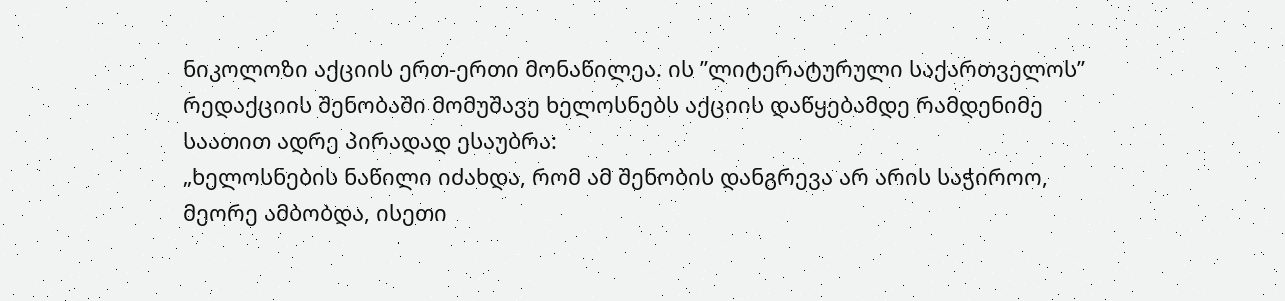ნიკოლოზი აქციის ერთ-ერთი მონაწილეა. ის ”ლიტერატურული საქართველოს” რედაქციის შენობაში მომუშავე ხელოსნებს აქციის დაწყებამდე რამდენიმე საათით ადრე პირადად ესაუბრა:
„ხელოსნების ნაწილი იძახდა, რომ ამ შენობის დანგრევა არ არის საჭიროო, მეორე ამბობდა, ისეთი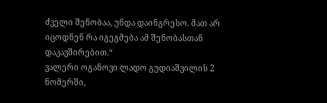ძველი შენობაა, უნდა დაინგრესო. მათ არ იცოდნენ რა იგეგმება ამ შენობასთან დაკავშირებით.“
ვალერი ოგანოვი ლადო გუდიაშვილის 2 ნომერში,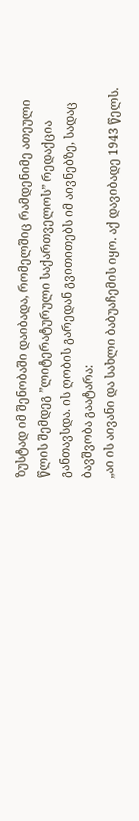ზუსტად იმ შენობაში დაიბადა, რომელშიც რამდენიმე ათეული წლის შემდეგ ”ლიტერატურული საქართველოს” რედაქცია განთავსდა. ის ღობის გარედან გვითითებს იმ აივნებზე, სადაც ბავშვობა გაატარა:
„აი ის აივანი და სახლი ბაბუაჩემის იყო. აქ დავიბადე 1943 წელს.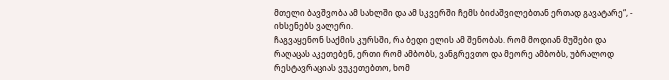მთელი ბავშვობა ამ სახლში და ამ სკვერში ჩემს ბიძაშვილებთან ერთად გავატარე“, - იხსენებს ვალერი.
ჩაგვაყენონ საქმის კურსში, რა ბედი ელის ამ შენობას. რომ მოდიან მუშები და რაღაცას აკეთებენ, ერთი რომ ამბობს, ვანგრევთო და მეორე ამბობს, უბრალოდ რესტავრაციას ვუკეთებთო, ხომ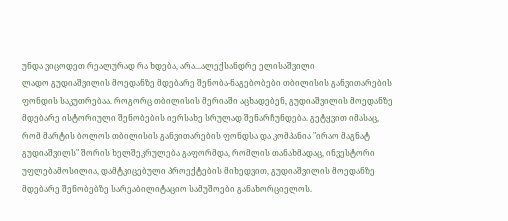უნდა ვიცოდეთ რეალურად რა ხდება, არა...ალექსანდრე ელისაშვილი
ლადო გუდიაშვილის მოედანზე მდებარე შენობა-ნაგებობები თბილისის განვითარების ფონდის საკუთრებაა. როგორც თბილისის მერიაში აცხადებენ, გუდიაშვილის მოედანზე მდებარე ისტორიული შენობების იერსახე სრულად შენარჩუნდება. გეტყვით იმასაც, რომ მარტის ბოლოს თბილისის განვითარების ფონდსა და კომპანია "ირაო მაგნატ გუდიაშვილს" შორის ხელშეკრულება გაფორმდა, რომლის თანახმადაც, ინვესტორი უფლებამოსილია, დამტკიცებული პროექტების მიხედვით, გუდიაშვილის მოედანზე მდებარე შენობებზე სარეაბილიტაციო სამუშოები განახორციელოს.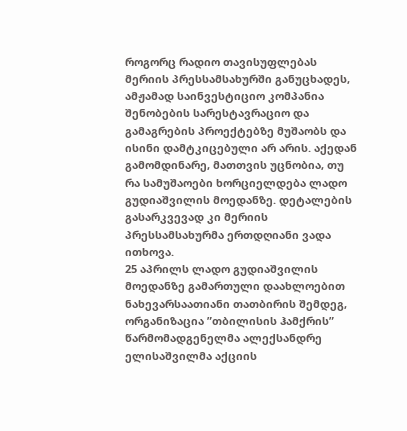როგორც რადიო თავისუფლებას მერიის პრესსამსახურში განუცხადეს, ამჟამად საინვესტიციო კომპანია შენობების სარესტავრაციო და გამაგრების პროექტებზე მუშაობს და ისინი დამტკიცებული არ არის. აქედან გამომდინარე, მათთვის უცნობია, თუ რა სამუშაოები ხორციელდება ლადო გუდიაშვილის მოედანზე. დეტალების გასარკვევად კი მერიის პრესსამსახურმა ერთდღიანი ვადა ითხოვა.
25 აპრილს ლადო გუდიაშვილის მოედანზე გამართული დაახლოებით ნახევარსაათიანი თათბირის შემდეგ, ორგანიზაცია ”თბილისის ჰამქრის” წარმომადგენელმა ალექსანდრე ელისაშვილმა აქციის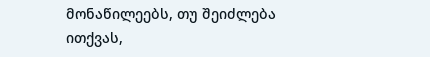მონაწილეებს, თუ შეიძლება ითქვას,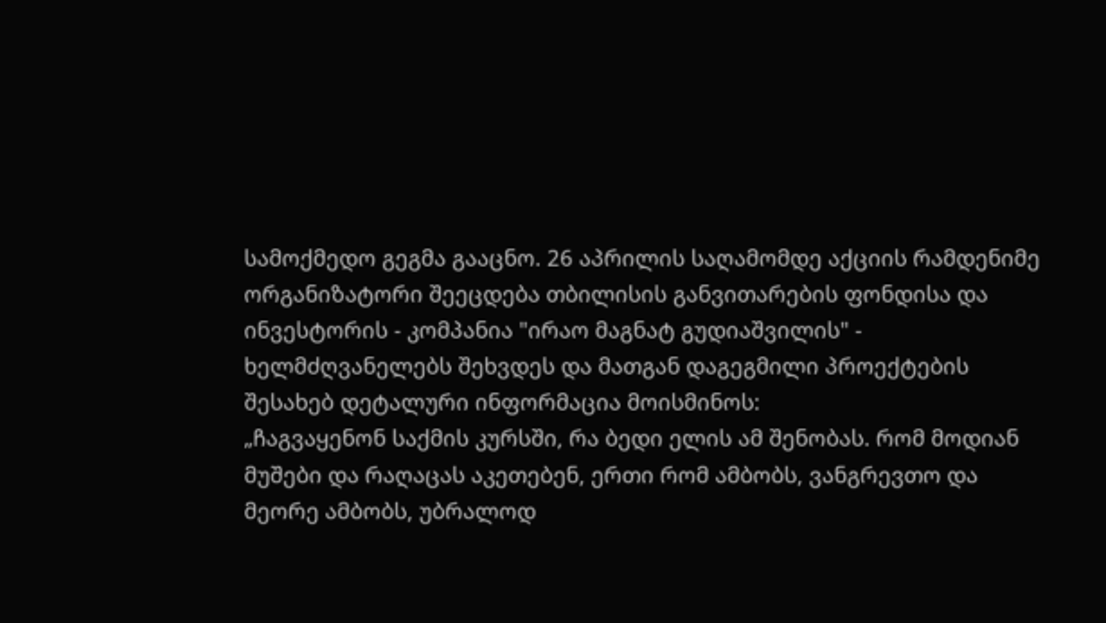სამოქმედო გეგმა გააცნო. 26 აპრილის საღამომდე აქციის რამდენიმე ორგანიზატორი შეეცდება თბილისის განვითარების ფონდისა და ინვესტორის - კომპანია "ირაო მაგნატ გუდიაშვილის" - ხელმძღვანელებს შეხვდეს და მათგან დაგეგმილი პროექტების შესახებ დეტალური ინფორმაცია მოისმინოს:
„ჩაგვაყენონ საქმის კურსში, რა ბედი ელის ამ შენობას. რომ მოდიან მუშები და რაღაცას აკეთებენ, ერთი რომ ამბობს, ვანგრევთო და მეორე ამბობს, უბრალოდ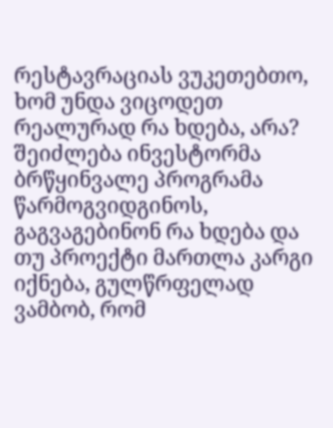რესტავრაციას ვუკეთებთო, ხომ უნდა ვიცოდეთ რეალურად რა ხდება, არა? შეიძლება ინვესტორმა ბრწყინვალე პროგრამა წარმოგვიდგინოს, გაგვაგებინონ რა ხდება და თუ პროექტი მართლა კარგი იქნება, გულწრფელად ვამბობ, რომ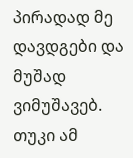პირადად მე დავდგები და მუშად ვიმუშავებ. თუკი ამ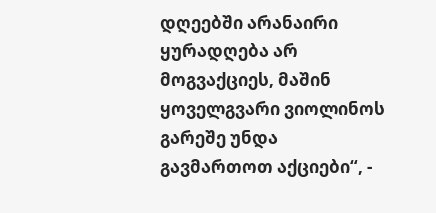დღეებში არანაირი ყურადღება არ მოგვაქციეს, მაშინ ყოველგვარი ვიოლინოს გარეშე უნდა გავმართოთ აქციები“, -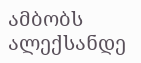ამბობს ალექსანდე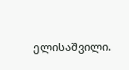ელისაშვილი.